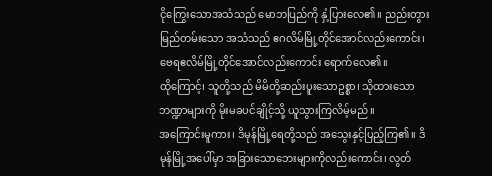ငိုကြွေးသောအသံသည် မောဘပြည်ကို နှံ့ပြားလေ၏။ ညည်းတွားမြည်တမ်းသော အသံသည် ဧဂလိမ်မြို့တိုင်အောင်လည်းကောင်း၊ ဗေရဧလိမ်မြို့တိုင်အောင်လည်းကောင်း ရောက်လေ၏။
ထိုကြောင့်၊ သူတို့သည် မိမိတို့ဆည်းပူးသောဥစ္စာ၊ သိုထားသောဘဏ္ဍာများကို မိုးမခပင်ချိုင့်သို့ ယူသွားကြလိမ့်မည်။
အကြောင်းမူကား၊ ဒိမုန်မြို့ရေတို့သည် အသွေးနှင့်ပြည့်ကြ၏။ ဒိမုန်မြို့အပေါ်မှာ အခြားသောဘေးများကိုလည်းကောင်း၊ လွတ်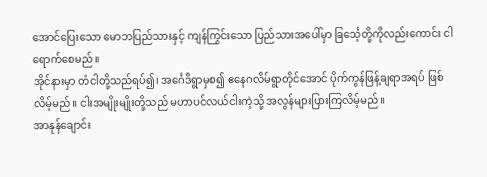အောင်ပြေးသော မောဘပြည်သားနှင့် ကျန်ကြွင်းသော ပြည်သားအပေါ်မှာ ခြင်္သေ့တို့ကိုလည်းကောင်း ငါရောက်စေမည်။
အိုင်နားမှာ တံငါတို့သည်ရပ်၍၊ အင်္ဂေဒိရွာမှစ၍ ဧနေဂလိမ်ရွာတိုင်အောင် ပိုက်ကွန်ဖြန့်ချရာအရပ် ဖြစ်လိမ့်မည်။ ငါးအမျိုးမျိုးတို့သည် မဟာပင်လယ်ငါးကဲ့သို့ အလွန်များပြားကြလိမ့်မည်။
အာနုန်ချောင်း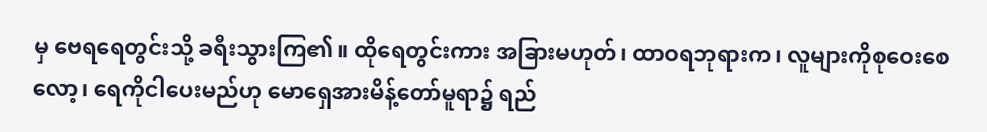မှ ဗေရရေတွင်းသို့ ခရီးသွားကြ၏။ ထိုရေတွင်းကား အခြားမဟုတ်၊ ထာဝရဘုရားက၊ လူများကိုစုဝေးစေလော့၊ ရေကိုငါပေးမည်ဟု မောရှေအားမိန့်တော်မူရာ၌ ရည်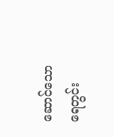ဆောင်သော ရေတွင်း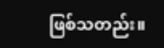ဖြစ်သတည်း။